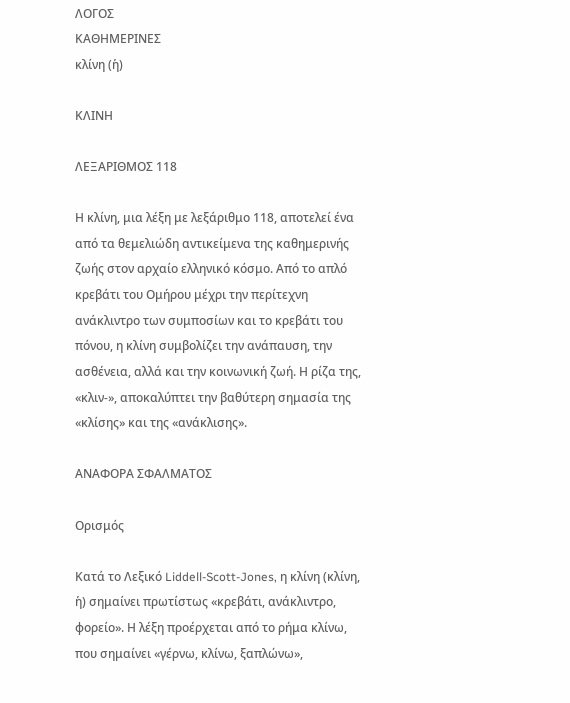ΛΟΓΟΣ
ΚΑΘΗΜΕΡΙΝΕΣ
κλίνη (ἡ)

ΚΛΙΝΗ

ΛΕΞΑΡΙΘΜΟΣ 118

Η κλίνη, μια λέξη με λεξάριθμο 118, αποτελεί ένα από τα θεμελιώδη αντικείμενα της καθημερινής ζωής στον αρχαίο ελληνικό κόσμο. Από το απλό κρεβάτι του Ομήρου μέχρι την περίτεχνη ανάκλιντρο των συμποσίων και το κρεβάτι του πόνου, η κλίνη συμβολίζει την ανάπαυση, την ασθένεια, αλλά και την κοινωνική ζωή. Η ρίζα της, «κλιν-», αποκαλύπτει την βαθύτερη σημασία της «κλίσης» και της «ανάκλισης».

ΑΝΑΦΟΡΑ ΣΦΑΛΜΑΤΟΣ

Ορισμός

Κατά το Λεξικό Liddell-Scott-Jones, η κλίνη (κλίνη, ἡ) σημαίνει πρωτίστως «κρεβάτι, ανάκλιντρο, φορείο». Η λέξη προέρχεται από το ρήμα κλίνω, που σημαίνει «γέρνω, κλίνω, ξαπλώνω»,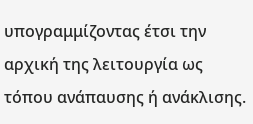υπογραμμίζοντας έτσι την αρχική της λειτουργία ως τόπου ανάπαυσης ή ανάκλισης.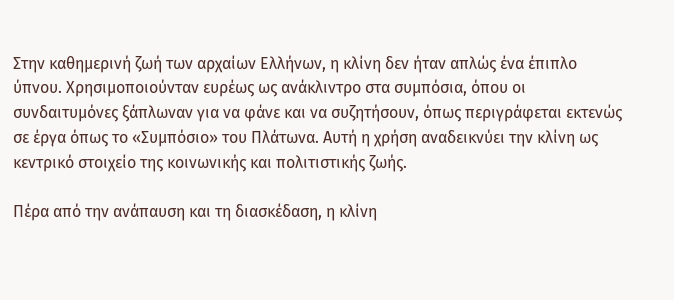Στην καθημερινή ζωή των αρχαίων Ελλήνων, η κλίνη δεν ήταν απλώς ένα έπιπλο ύπνου. Χρησιμοποιούνταν ευρέως ως ανάκλιντρο στα συμπόσια, όπου οι συνδαιτυμόνες ξάπλωναν για να φάνε και να συζητήσουν, όπως περιγράφεται εκτενώς σε έργα όπως το «Συμπόσιο» του Πλάτωνα. Αυτή η χρήση αναδεικνύει την κλίνη ως κεντρικό στοιχείο της κοινωνικής και πολιτιστικής ζωής.

Πέρα από την ανάπαυση και τη διασκέδαση, η κλίνη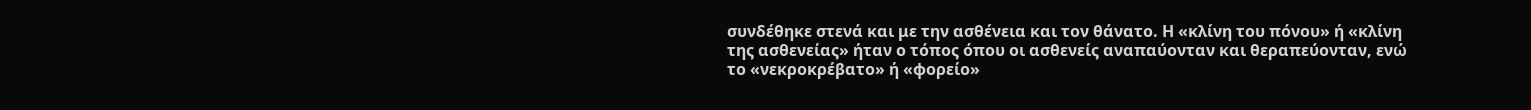συνδέθηκε στενά και με την ασθένεια και τον θάνατο. Η «κλίνη του πόνου» ή «κλίνη της ασθενείας» ήταν ο τόπος όπου οι ασθενείς αναπαύονταν και θεραπεύονταν, ενώ το «νεκροκρέβατο» ή «φορείο»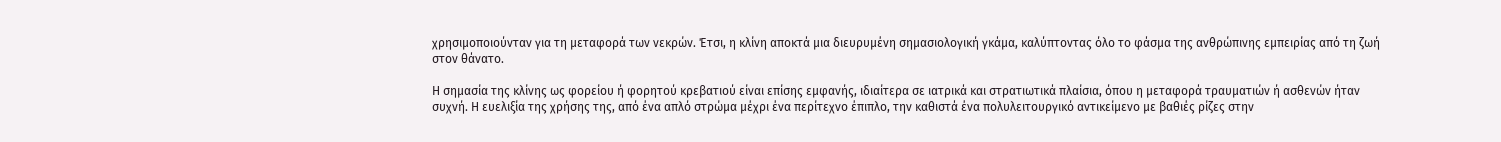χρησιμοποιούνταν για τη μεταφορά των νεκρών. Έτσι, η κλίνη αποκτά μια διευρυμένη σημασιολογική γκάμα, καλύπτοντας όλο το φάσμα της ανθρώπινης εμπειρίας από τη ζωή στον θάνατο.

Η σημασία της κλίνης ως φορείου ή φορητού κρεβατιού είναι επίσης εμφανής, ιδιαίτερα σε ιατρικά και στρατιωτικά πλαίσια, όπου η μεταφορά τραυματιών ή ασθενών ήταν συχνή. Η ευελιξία της χρήσης της, από ένα απλό στρώμα μέχρι ένα περίτεχνο έπιπλο, την καθιστά ένα πολυλειτουργικό αντικείμενο με βαθιές ρίζες στην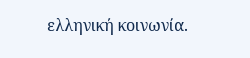ελληνική κοινωνία.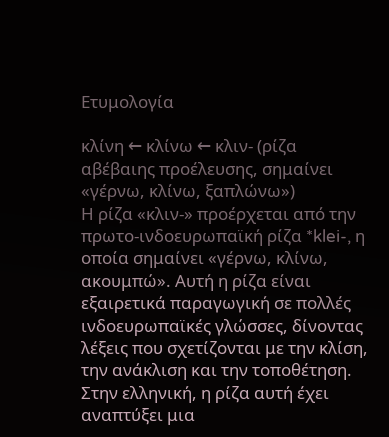Ετυμολογία

κλίνη ← κλίνω ← κλιν- (ρίζα αβέβαιης προέλευσης, σημαίνει «γέρνω, κλίνω, ξαπλώνω»)
Η ρίζα «κλιν-» προέρχεται από την πρωτο-ινδοευρωπαϊκή ρίζα *klei-, η οποία σημαίνει «γέρνω, κλίνω, ακουμπώ». Αυτή η ρίζα είναι εξαιρετικά παραγωγική σε πολλές ινδοευρωπαϊκές γλώσσες, δίνοντας λέξεις που σχετίζονται με την κλίση, την ανάκλιση και την τοποθέτηση. Στην ελληνική, η ρίζα αυτή έχει αναπτύξει μια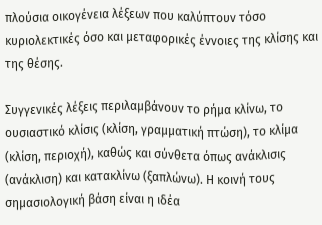πλούσια οικογένεια λέξεων που καλύπτουν τόσο κυριολεκτικές όσο και μεταφορικές έννοιες της κλίσης και της θέσης.

Συγγενικές λέξεις περιλαμβάνουν το ρήμα κλίνω, το ουσιαστικό κλίσις (κλίση, γραμματική πτώση), το κλίμα (κλίση, περιοχή), καθώς και σύνθετα όπως ανάκλισις (ανάκλιση) και κατακλίνω (ξαπλώνω). Η κοινή τους σημασιολογική βάση είναι η ιδέα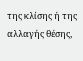της κλίσης ή της αλλαγής θέσης,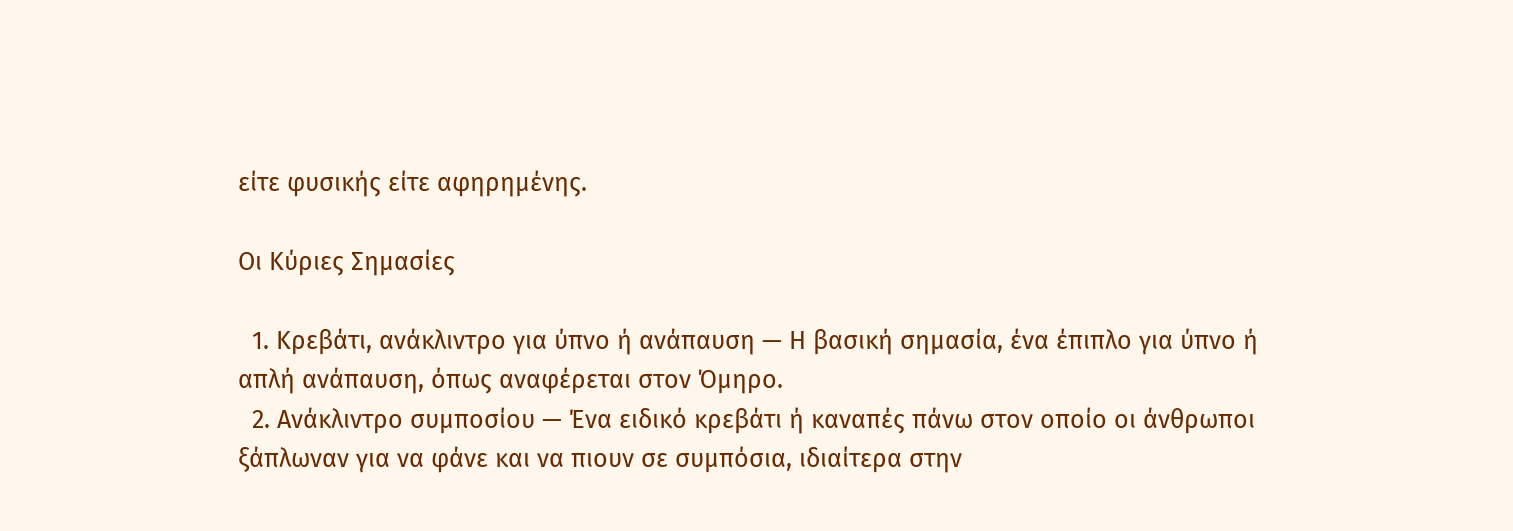είτε φυσικής είτε αφηρημένης.

Οι Κύριες Σημασίες

  1. Κρεβάτι, ανάκλιντρο για ύπνο ή ανάπαυση — Η βασική σημασία, ένα έπιπλο για ύπνο ή απλή ανάπαυση, όπως αναφέρεται στον Όμηρο.
  2. Ανάκλιντρο συμποσίου — Ένα ειδικό κρεβάτι ή καναπές πάνω στον οποίο οι άνθρωποι ξάπλωναν για να φάνε και να πιουν σε συμπόσια, ιδιαίτερα στην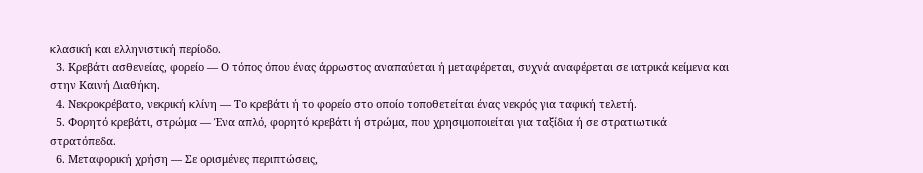κλασική και ελληνιστική περίοδο.
  3. Κρεβάτι ασθενείας, φορείο — Ο τόπος όπου ένας άρρωστος αναπαύεται ή μεταφέρεται, συχνά αναφέρεται σε ιατρικά κείμενα και στην Καινή Διαθήκη.
  4. Νεκροκρέβατο, νεκρική κλίνη — Το κρεβάτι ή το φορείο στο οποίο τοποθετείται ένας νεκρός για ταφική τελετή.
  5. Φορητό κρεβάτι, στρώμα — Ένα απλό, φορητό κρεβάτι ή στρώμα, που χρησιμοποιείται για ταξίδια ή σε στρατιωτικά στρατόπεδα.
  6. Μεταφορική χρήση — Σε ορισμένες περιπτώσεις,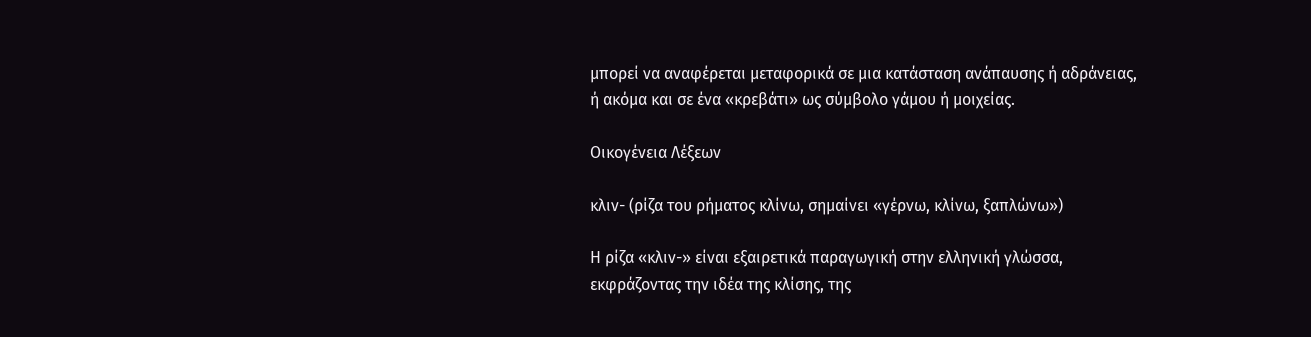μπορεί να αναφέρεται μεταφορικά σε μια κατάσταση ανάπαυσης ή αδράνειας, ή ακόμα και σε ένα «κρεβάτι» ως σύμβολο γάμου ή μοιχείας.

Οικογένεια Λέξεων

κλιν- (ρίζα του ρήματος κλίνω, σημαίνει «γέρνω, κλίνω, ξαπλώνω»)

Η ρίζα «κλιν-» είναι εξαιρετικά παραγωγική στην ελληνική γλώσσα, εκφράζοντας την ιδέα της κλίσης, της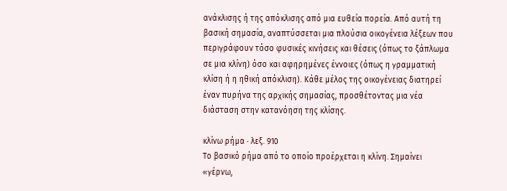ανάκλισης ή της απόκλισης από μια ευθεία πορεία. Από αυτή τη βασική σημασία, αναπτύσσεται μια πλούσια οικογένεια λέξεων που περιγράφουν τόσο φυσικές κινήσεις και θέσεις (όπως το ξάπλωμα σε μια κλίνη) όσο και αφηρημένες έννοιες (όπως η γραμματική κλίση ή η ηθική απόκλιση). Κάθε μέλος της οικογένειας διατηρεί έναν πυρήνα της αρχικής σημασίας, προσθέτοντας μια νέα διάσταση στην κατανόηση της κλίσης.

κλίνω ρήμα · λεξ. 910
Το βασικό ρήμα από το οποίο προέρχεται η κλίνη. Σημαίνει «γέρνω,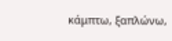κάμπτω, ξαπλώνω,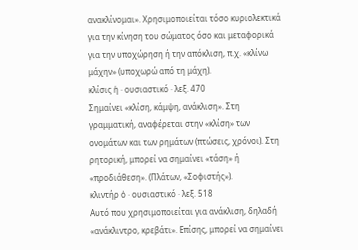ανακλίνομαι». Χρησιμοποιείται τόσο κυριολεκτικά για την κίνηση του σώματος όσο και μεταφορικά για την υποχώρηση ή την απόκλιση, π.χ. «κλίνω μάχην» (υποχωρώ από τη μάχη).
κλίσις ἡ · ουσιαστικό · λεξ. 470
Σημαίνει «κλίση, κάμψη, ανάκλιση». Στη γραμματική, αναφέρεται στην «κλίση» των ονομάτων και των ρημάτων (πτώσεις, χρόνοι). Στη ρητορική, μπορεί να σημαίνει «τάση» ή «προδιάθεση». (Πλάτων, «Σοφιστής»).
κλιντήρ ὁ · ουσιαστικό · λεξ. 518
Αυτό που χρησιμοποιείται για ανάκλιση, δηλαδή «ανάκλιντρο, κρεβάτι». Επίσης, μπορεί να σημαίνει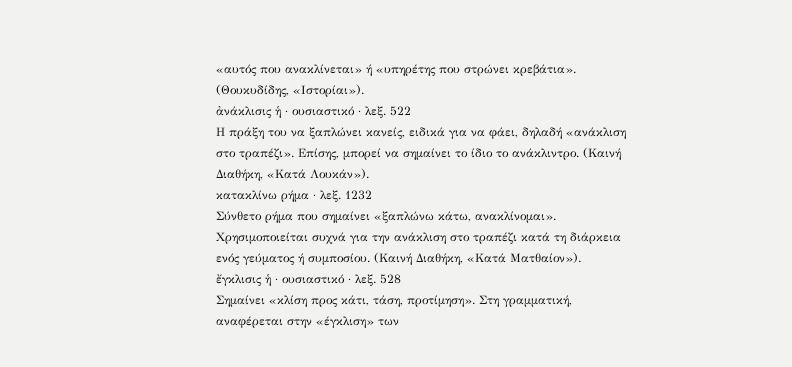«αυτός που ανακλίνεται» ή «υπηρέτης που στρώνει κρεβάτια». (Θουκυδίδης, «Ιστορίαι»).
ἀνάκλισις ἡ · ουσιαστικό · λεξ. 522
Η πράξη του να ξαπλώνει κανείς, ειδικά για να φάει, δηλαδή «ανάκλιση στο τραπέζι». Επίσης, μπορεί να σημαίνει το ίδιο το ανάκλιντρο. (Καινή Διαθήκη, «Κατά Λουκάν»).
κατακλίνω ρήμα · λεξ. 1232
Σύνθετο ρήμα που σημαίνει «ξαπλώνω κάτω, ανακλίνομαι». Χρησιμοποιείται συχνά για την ανάκλιση στο τραπέζι κατά τη διάρκεια ενός γεύματος ή συμποσίου. (Καινή Διαθήκη, «Κατά Ματθαίον»).
ἔγκλισις ἡ · ουσιαστικό · λεξ. 528
Σημαίνει «κλίση προς κάτι, τάση, προτίμηση». Στη γραμματική, αναφέρεται στην «έγκλιση» των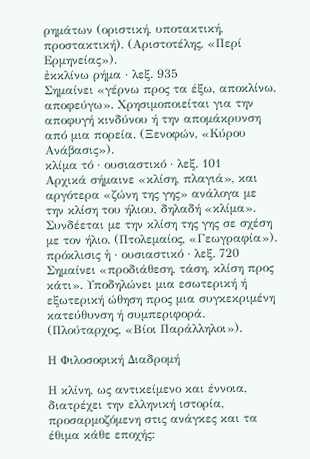ρημάτων (οριστική, υποτακτική, προστακτική). (Αριστοτέλης, «Περί Ερμηνείας»).
ἐκκλίνω ρήμα · λεξ. 935
Σημαίνει «γέρνω προς τα έξω, αποκλίνω, αποφεύγω». Χρησιμοποιείται για την αποφυγή κινδύνου ή την απομάκρυνση από μια πορεία. (Ξενοφών, «Κύρου Ανάβασις»).
κλίμα τό · ουσιαστικό · λεξ. 101
Αρχικά σήμαινε «κλίση, πλαγιά», και αργότερα «ζώνη της γης» ανάλογα με την κλίση του ήλιου, δηλαδή «κλίμα». Συνδέεται με την κλίση της γης σε σχέση με τον ήλιο. (Πτολεμαίος, «Γεωγραφία»).
πρόκλισις ἡ · ουσιαστικό · λεξ. 720
Σημαίνει «προδιάθεση, τάση, κλίση προς κάτι». Υποδηλώνει μια εσωτερική ή εξωτερική ώθηση προς μια συγκεκριμένη κατεύθυνση ή συμπεριφορά. (Πλούταρχος, «Βίοι Παράλληλοι»).

Η Φιλοσοφική Διαδρομή

Η κλίνη, ως αντικείμενο και έννοια, διατρέχει την ελληνική ιστορία, προσαρμοζόμενη στις ανάγκες και τα έθιμα κάθε εποχής: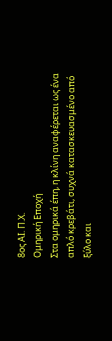8ος ΑΙ. Π.Χ.
Ομηρική Εποχή
Στα ομηρικά έπη, η κλίνη αναφέρεται ως ένα απλό κρεβάτι, συχνά κατασκευασμένο από ξύλο και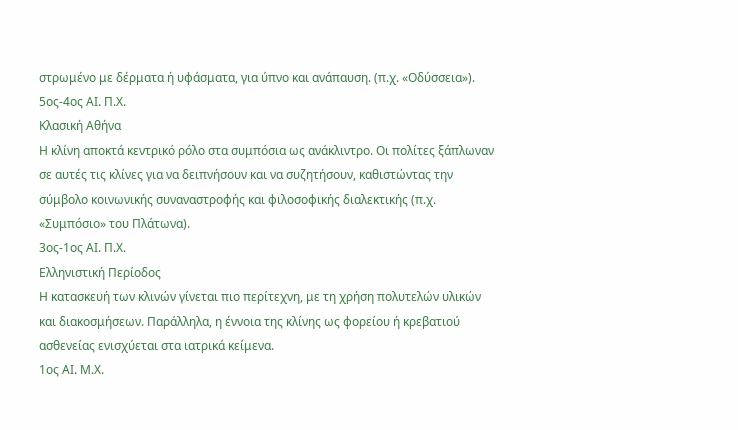στρωμένο με δέρματα ή υφάσματα, για ύπνο και ανάπαυση. (π.χ. «Οδύσσεια»).
5ος-4ος ΑΙ. Π.Χ.
Κλασική Αθήνα
Η κλίνη αποκτά κεντρικό ρόλο στα συμπόσια ως ανάκλιντρο. Οι πολίτες ξάπλωναν σε αυτές τις κλίνες για να δειπνήσουν και να συζητήσουν, καθιστώντας την σύμβολο κοινωνικής συναναστροφής και φιλοσοφικής διαλεκτικής (π.χ. «Συμπόσιο» του Πλάτωνα).
3ος-1ος ΑΙ. Π.Χ.
Ελληνιστική Περίοδος
Η κατασκευή των κλινών γίνεται πιο περίτεχνη, με τη χρήση πολυτελών υλικών και διακοσμήσεων. Παράλληλα, η έννοια της κλίνης ως φορείου ή κρεβατιού ασθενείας ενισχύεται στα ιατρικά κείμενα.
1ος ΑΙ. Μ.Χ.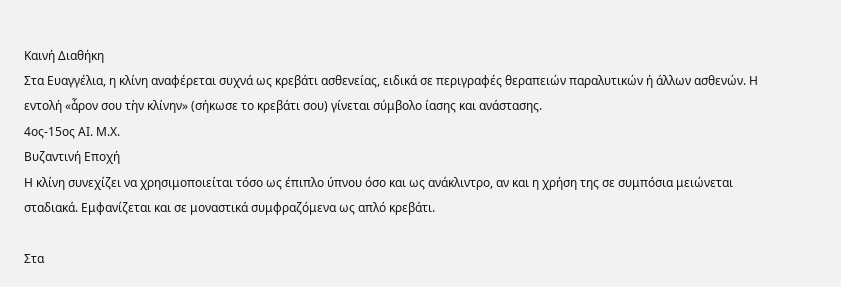Καινή Διαθήκη
Στα Ευαγγέλια, η κλίνη αναφέρεται συχνά ως κρεβάτι ασθενείας, ειδικά σε περιγραφές θεραπειών παραλυτικών ή άλλων ασθενών. Η εντολή «ἆρον σου τὴν κλίνην» (σήκωσε το κρεβάτι σου) γίνεται σύμβολο ίασης και ανάστασης.
4ος-15ος ΑΙ. Μ.Χ.
Βυζαντινή Εποχή
Η κλίνη συνεχίζει να χρησιμοποιείται τόσο ως έπιπλο ύπνου όσο και ως ανάκλιντρο, αν και η χρήση της σε συμπόσια μειώνεται σταδιακά. Εμφανίζεται και σε μοναστικά συμφραζόμενα ως απλό κρεβάτι.

Στα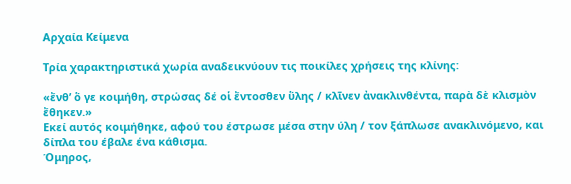Αρχαία Κείμενα

Τρία χαρακτηριστικά χωρία αναδεικνύουν τις ποικίλες χρήσεις της κλίνης:

«ἔνθ’ ὅ γε κοιμήθη, στρώσας δέ οἱ ἔντοσθεν ὕλης / κλῖνεν ἀνακλινθέντα, παρὰ δὲ κλισμὸν ἔθηκεν.»
Εκεί αυτός κοιμήθηκε, αφού του έστρωσε μέσα στην ύλη / τον ξάπλωσε ανακλινόμενο, και δίπλα του έβαλε ένα κάθισμα.
Όμηρος,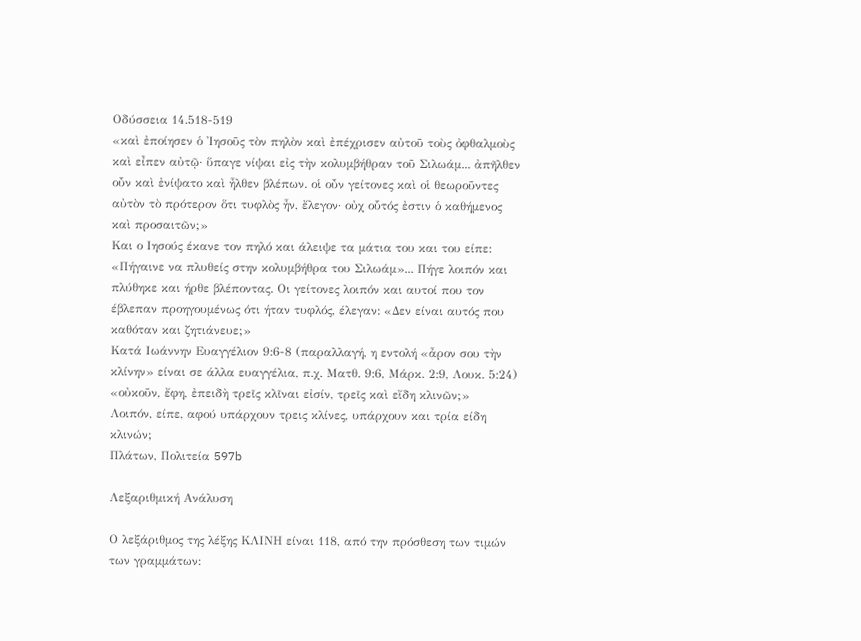Οδύσσεια 14.518-519
«καὶ ἐποίησεν ὁ Ἰησοῦς τὸν πηλὸν καὶ ἐπέχρισεν αὐτοῦ τοὺς ὀφθαλμοὺς καὶ εἶπεν αὐτῷ· ὕπαγε νίψαι εἰς τὴν κολυμβήθραν τοῦ Σιλωάμ... ἀπῆλθεν οὖν καὶ ἐνίψατο καὶ ἦλθεν βλέπων. οἱ οὖν γείτονες καὶ οἱ θεωροῦντες αὐτὸν τὸ πρότερον ὅτι τυφλὸς ἦν, ἔλεγον· οὐχ οὗτός ἐστιν ὁ καθήμενος καὶ προσαιτῶν;»
Και ο Ιησούς έκανε τον πηλό και άλειψε τα μάτια του και του είπε: «Πήγαινε να πλυθείς στην κολυμβήθρα του Σιλωάμ»... Πήγε λοιπόν και πλύθηκε και ήρθε βλέποντας. Οι γείτονες λοιπόν και αυτοί που τον έβλεπαν προηγουμένως ότι ήταν τυφλός, έλεγαν: «Δεν είναι αυτός που καθόταν και ζητιάνευε;»
Κατά Ιωάννην Ευαγγέλιον 9:6-8 (παραλλαγή, η εντολή «ἆρον σου τὴν κλίνην» είναι σε άλλα ευαγγέλια, π.χ. Ματθ. 9:6, Μάρκ. 2:9, Λουκ. 5:24)
«οὐκοῦν, ἔφη, ἐπειδὴ τρεῖς κλῖναι εἰσίν, τρεῖς καὶ εἴδη κλινῶν;»
Λοιπόν, είπε, αφού υπάρχουν τρεις κλίνες, υπάρχουν και τρία είδη κλινών;
Πλάτων, Πολιτεία 597b

Λεξαριθμική Ανάλυση

Ο λεξάριθμος της λέξης ΚΛΙΝΗ είναι 118, από την πρόσθεση των τιμών των γραμμάτων: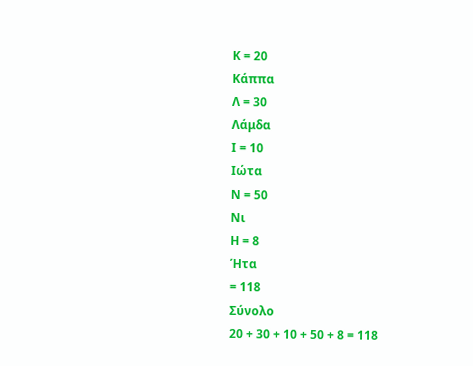Κ = 20
Κάππα
Λ = 30
Λάμδα
Ι = 10
Ιώτα
Ν = 50
Νι
Η = 8
Ήτα
= 118
Σύνολο
20 + 30 + 10 + 50 + 8 = 118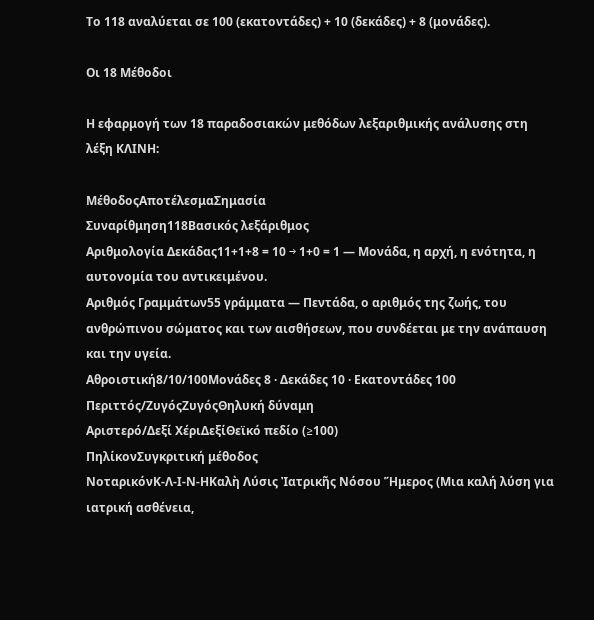Το 118 αναλύεται σε 100 (εκατοντάδες) + 10 (δεκάδες) + 8 (μονάδες).

Οι 18 Μέθοδοι

Η εφαρμογή των 18 παραδοσιακών μεθόδων λεξαριθμικής ανάλυσης στη λέξη ΚΛΙΝΗ:

ΜέθοδοςΑποτέλεσμαΣημασία
Συναρίθμηση118Βασικός λεξάριθμος
Αριθμολογία Δεκάδας11+1+8 = 10 → 1+0 = 1 — Μονάδα, η αρχή, η ενότητα, η αυτονομία του αντικειμένου.
Αριθμός Γραμμάτων55 γράμματα — Πεντάδα, ο αριθμός της ζωής, του ανθρώπινου σώματος και των αισθήσεων, που συνδέεται με την ανάπαυση και την υγεία.
Αθροιστική8/10/100Μονάδες 8 · Δεκάδες 10 · Εκατοντάδες 100
Περιττός/ΖυγόςΖυγόςΘηλυκή δύναμη
Αριστερό/Δεξί ΧέριΔεξίΘεϊκό πεδίο (≥100)
ΠηλίκονΣυγκριτική μέθοδος
ΝοταρικόνΚ-Λ-Ι-Ν-ΗΚαλὴ Λύσις Ἰατρικῆς Νόσου Ἥμερος (Μια καλή λύση για ιατρική ασθένεια,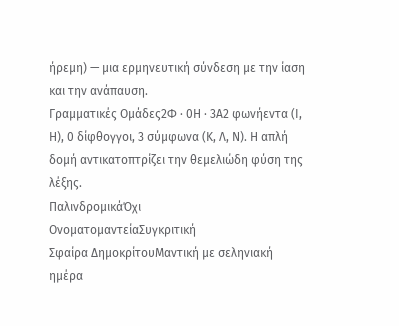ήρεμη) — μια ερμηνευτική σύνδεση με την ίαση και την ανάπαυση.
Γραμματικές Ομάδες2Φ · 0Η · 3Α2 φωνήεντα (Ι, Η), 0 δίφθογγοι, 3 σύμφωνα (Κ, Λ, Ν). Η απλή δομή αντικατοπτρίζει την θεμελιώδη φύση της λέξης.
ΠαλινδρομικάΌχι
ΟνοματομαντείαΣυγκριτική
Σφαίρα ΔημοκρίτουΜαντική με σεληνιακή ημέρα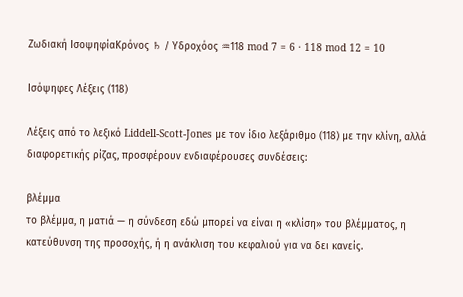Ζωδιακή ΙσοψηφίαΚρόνος ♄ / Υδροχόος ♒118 mod 7 = 6 · 118 mod 12 = 10

Ισόψηφες Λέξεις (118)

Λέξεις από το λεξικό Liddell-Scott-Jones με τον ίδιο λεξάριθμο (118) με την κλίνη, αλλά διαφορετικής ρίζας, προσφέρουν ενδιαφέρουσες συνδέσεις:

βλέμμα
το βλέμμα, η ματιά — η σύνδεση εδώ μπορεί να είναι η «κλίση» του βλέμματος, η κατεύθυνση της προσοχής, ή η ανάκλιση του κεφαλιού για να δει κανείς.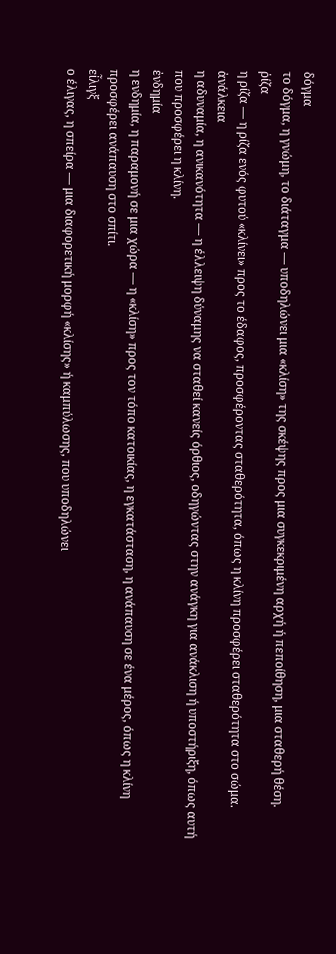δόγμα
το δόγμα, η γνώμη, το διάταγμα — υποδηλώνει μια «κλίση» της σκέψης προς μια συγκεκριμένη αρχή ή πεποίθηση, μια σταθερή θέση.
ῥίζα
η ρίζα — η ρίζα ενός φυτού «κλίνει» προς το έδαφος, προσφέροντας σταθερότητα, όπως η κλίνη προσφέρει σταθερότητα στο σώμα.
ἀνάλκεια
η αδυναμία, η ανικανότητα — η έλλειψη δύναμης να σταθεί κανείς όρθιος, οδηγώντας στην ανάγκη για ανάκλιση ή υποστήριξη, όπως αυτή που προσφέρει η κλίνη.
ἐνδημία
η ενδημία, η παραμονή σε μια χώρα — η «κλίση» προς τον τόπο κατοικίας, η εγκατάσταση, η ανάπαυση σε ένα μέρος, όπως η κλίνη προσφέρει ανάπαυση στο σπίτι.
εἶλιγξ
ο έλιγας, η σπείρα — μια διαφορετική μορφή «κλίσης» ή καμπύλωσης, που υποδηλώνει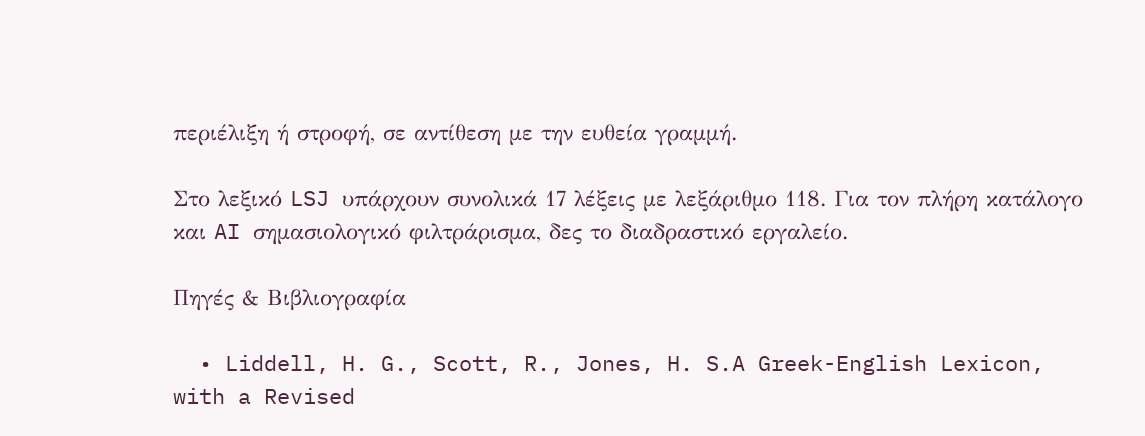περιέλιξη ή στροφή, σε αντίθεση με την ευθεία γραμμή.

Στο λεξικό LSJ υπάρχουν συνολικά 17 λέξεις με λεξάριθμο 118. Για τον πλήρη κατάλογο και AI σημασιολογικό φιλτράρισμα, δες το διαδραστικό εργαλείο.

Πηγές & Βιβλιογραφία

  • Liddell, H. G., Scott, R., Jones, H. S.A Greek-English Lexicon, with a Revised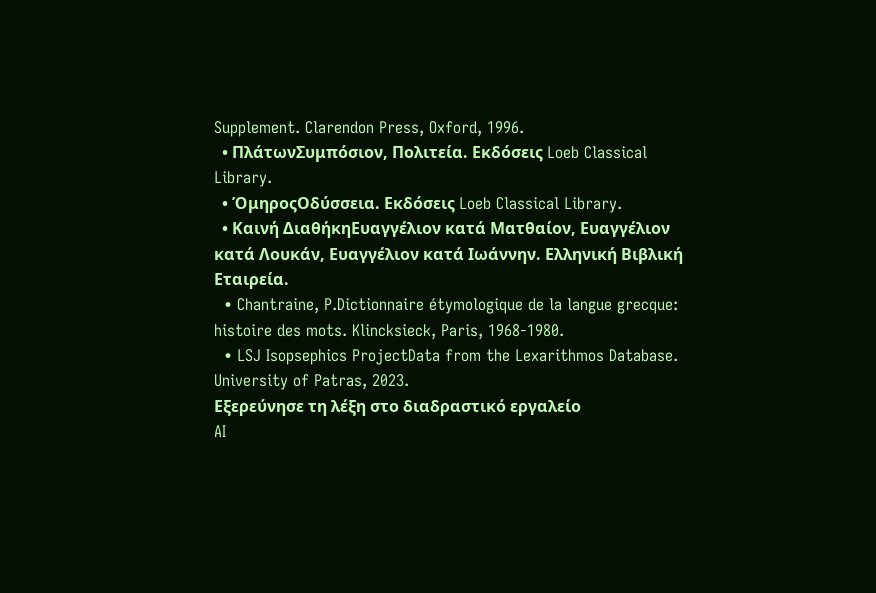Supplement. Clarendon Press, Oxford, 1996.
  • ΠλάτωνΣυμπόσιον, Πολιτεία. Εκδόσεις Loeb Classical Library.
  • ΌμηροςΟδύσσεια. Εκδόσεις Loeb Classical Library.
  • Καινή ΔιαθήκηΕυαγγέλιον κατά Ματθαίον, Ευαγγέλιον κατά Λουκάν, Ευαγγέλιον κατά Ιωάννην. Ελληνική Βιβλική Εταιρεία.
  • Chantraine, P.Dictionnaire étymologique de la langue grecque: histoire des mots. Klincksieck, Paris, 1968-1980.
  • LSJ Isopsephics ProjectData from the Lexarithmos Database. University of Patras, 2023.
Εξερεύνησε τη λέξη στο διαδραστικό εργαλείο
AI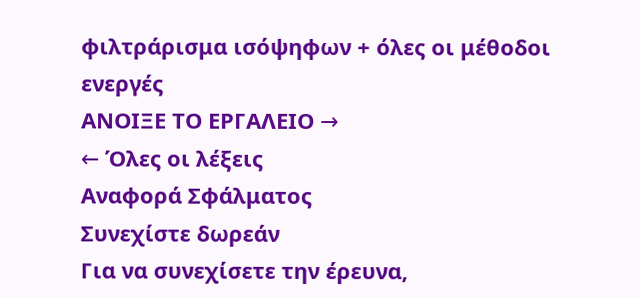φιλτράρισμα ισόψηφων + όλες οι μέθοδοι ενεργές
ΑΝΟΙΞΕ ΤΟ ΕΡΓΑΛΕΙΟ →
← Όλες οι λέξεις
Αναφορά Σφάλματος
Συνεχίστε δωρεάν
Για να συνεχίσετε την έρευνα,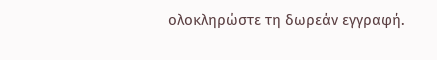ολοκληρώστε τη δωρεάν εγγραφή.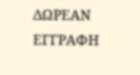ΔΩΡΕΑΝ ΕΓΓΡΑΦΗ